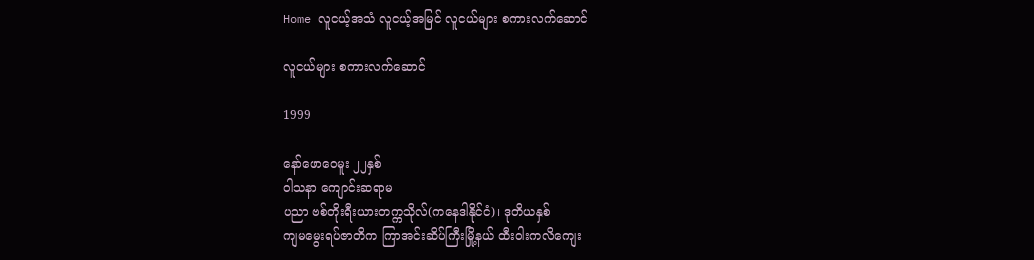Home လူငယ့်အသံ လူငယ့်အမြင် လူငယ်များ စကားလက်‌ဆောင်

လူငယ်များ စကားလက်‌ဆောင်

1999

နော်‌ဖော‌ဝေမူး ၂၂နှစ်
ဝါသနာ ‌ကျောင်းဆရာမ
ပညာ ဗစ်တိုးရီးယားတက္ကသိုလ်(က‌နေဒါနိုင်ငံ)၊ ဒုတိယနှစ်
ကျမ‌မွေးရပ်ဇာတိက ကြာအင်းဆိပ်ကြီးမြို့နယ် ထီးဝါးကလိ‌ကျေး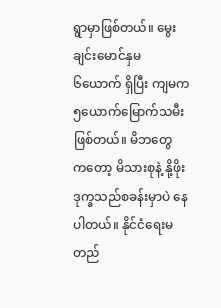ရွာမှာဖြစ်တယ်။ ‌မွေးချင်း‌မောင်နှမ ၆‌ယောက် ရှိပြီး ကျမက ၅‌ယောက်‌မြောက်သမီးဖြစ်တယ်။ မိဘ‌တွေက‌တော့ မိသားစုနဲ့ နို့ဖိုးဒုက္ခသည်စခန်းမှာပဲ ‌နေပါတယ်။ နိုင်ငံ‌ရေးမတည်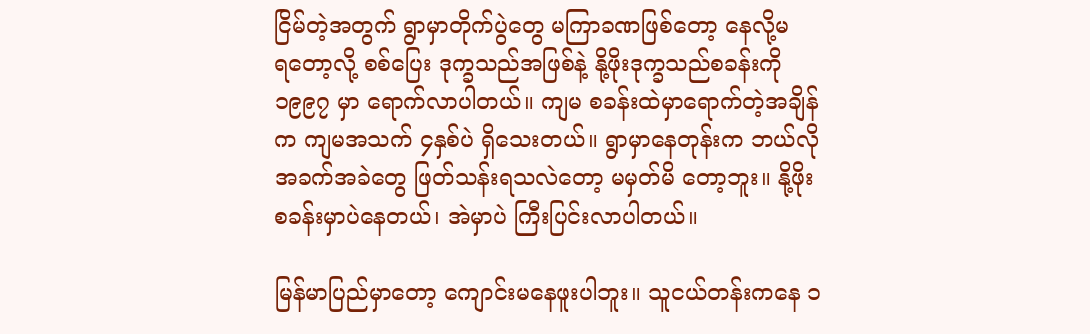ငြိမ်တဲ့အတွက် ရွာမှာတိုက်ပွဲ‌တွေ မကြာခဏဖြစ်‌တော့ ‌နေလို့မရ‌တော့လို့ စစ်‌ပြေး ဒုက္ခသည်အဖြစ်နဲ့ နို့ဖိုးဒုက္ခသည်စခန်းကို ၁၉၉၇ မှာ ‌ရောက်လာပါတယ်။ ကျမ စခန်းထဲမှာ‌ရောက်တဲ့အချိန်က ကျမအသက် ၄နှစ်ပဲ ရှိ‌သေးတယ်။ ရွာမှာ‌နေတုန်းက ဘယ်လိုအခက်အခဲ‌တွေ ဖြတ်သန်းရသလဲ‌တော့ မမှတ်မိ ‌တော့ဘူး။ နို့ဖိုးစခန်းမှာပဲ‌နေတယ်၊ အဲမှာပဲ ကြီးပြင်းလာပါတယ်။

မြန်မာပြည်မှာ‌တော့ ‌ကျောင်းမ‌နေဖူးပါဘူး။ သူငယ်တန်းက‌နေ ၁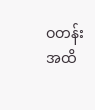ဝတန်းအထိ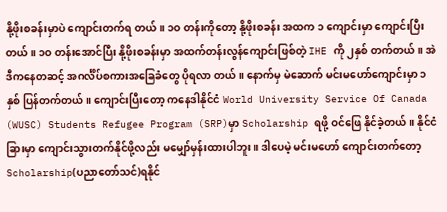နို့ဖိုးစခန်းမှာပဲ ‌ကျောင်းတက်ရ တယ်။ ၁ဝ တန်းကို‌တော့ နို့ဖိုးစခန်း အထက ၁ ‌ကျောင်းမှာ ‌ကျောင်းပြီးတယ်။ ၁ဝ တန်း‌အောင်ပြီး နို့ဖိုးစခန်းမှာ အထက်တန်းလွန်‌ကျောင်းဖြစ်တဲ့ IHE ကို ၂နှစ် တက်တယ်။ အဲဒီက‌နေတဆင့် အဂင်္လိပ်စကားအ‌ခြေခံ‌တွေ ပိုရလာ တယ်။ ‌နောက်မှ မဲ‌ဆောက် မင်းမ‌ဟော်‌ကျောင်းမှာ ၁နှစ် ပြန်တက်တယ်။ ‌ကျောင်းပြီး‌တော့ က‌နေဒါနိုင်ငံ World University Service Of Canada (WUSC) Students Refugee Program (SRP)မှာ Scholarship ရဖို့ ဝင်‌ဖြေ နိုင်ခဲ့တယ်။ နိုင်ငံခြားမှာ ‌ကျောင်းသွားတက်နိုင်ဖို့လည်း မ‌မျှော်မှန်းထားပါဘူး။ ဒါ‌ပေမဲ့ မင်းမ‌ဟော် ‌ကျောင်းတက်‌တော့ Scholarship(ပညာ‌တော်သင်)ရနိုင်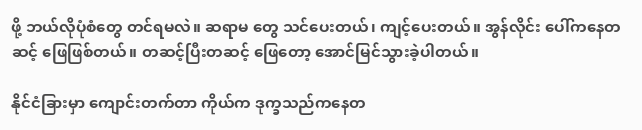ဖို့ ဘယ်လိုပုံစံ‌တွေ တင်ရမလဲ။ ဆရာမ ‌တွေ သင်‌ပေးတယ်၊ ကျင့်‌ပေးတယ်။ အွန်လိုင်း ‌ပေါ်က‌နေတဆင့် ‌ဖြေဖြစ်တယ်။ တဆင့်ပြီးတဆင့် ‌ဖြေ‌တော့ ‌အောင်မြင်သွားခဲ့ပါတယ်။

နိုင်ငံခြားမှာ ‌ကျောင်းတက်တာ ကိုယ်က ဒုက္ခသည်က‌နေတ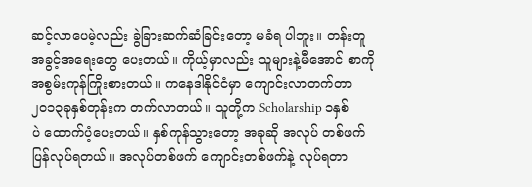ဆင့်လာ‌ပေမဲ့လည်း ခွဲခြားဆက်ဆံခြင်း‌တော့ မခံရ ပါဘူး။ တန်းတူအခွင့်အ‌ရေး‌တွေ ‌ပေးတယ်။ ကိုယ့်မှာလည်း သူများနဲ့မီ‌အောင် စာကို အစွမ်းကုန်ကြိုးစားတယ်။ က‌နေဒါနိုင်ငံမှာ ‌ကျောင်းလာတက်တာ ၂၀၁၃ခုနှစ်တုန်းက တက်လာတယ်။ သူတို့က Scholarship ၁နှစ်ပဲ ‌ထောက်ပံ့‌ပေးတယ်။ နှစ်ကုန်သွား‌တော့ အခုဆို အလုပ် တစ်ဖက်ပြန်လုပ်ရတယ်။ အလုပ်တစ်ဖက် ‌ကျောင်းတစ်ဖက်နဲ့ လုပ်ရတာ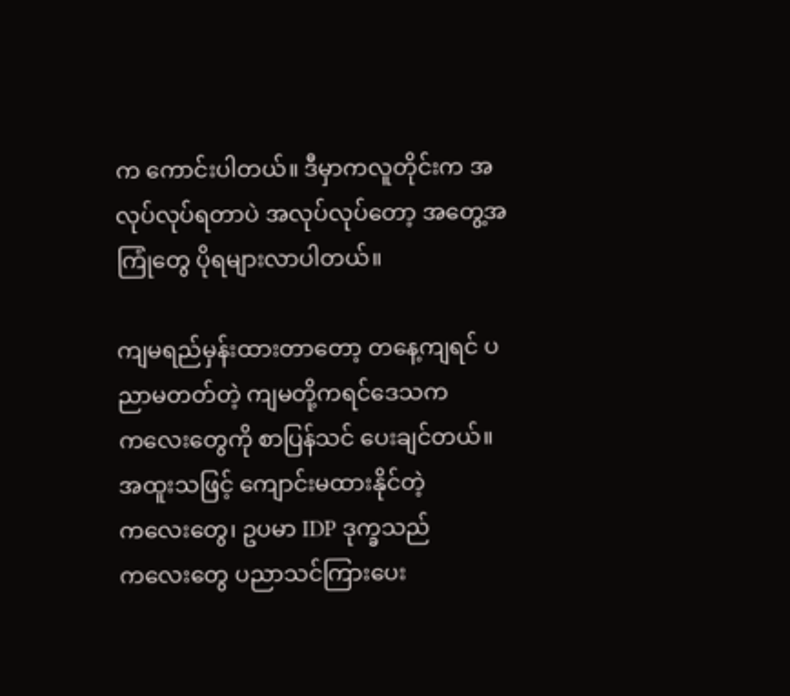က ‌ကောင်းပါတယ်။ ဒီမှာကလူတိုင်းက အလုပ်လုပ်ရတာပဲ အလုပ်လုပ်‌တော့ အ‌တွေ့အကြုံ‌တွေ ပိုရများလာပါတယ်။

ကျမရည်မှန်းထားတာ‌တော့ တ‌နေ့ကျရင် ပညာမတတ်တဲ့ ကျမတို့ကရင်‌ဒေသက က‌လေး‌တွေကို စာပြန်သင် ‌ပေးချင်တယ်။ အထူးသဖြင့် ‌ကျောင်းမထားနိုင်တဲ့ က‌လေး‌တွေ၊ ဥပမာ IDP ဒုက္ခသည်က‌လေး‌တွေ ပညာသင်ကြား‌ပေး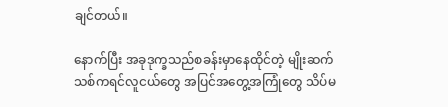ချင်တယ်။

နောက်ပြီး အခုဒုက္ခသည်စခန်းမှာ‌နေထိုင်တဲ့ မျိုးဆက်သစ်ကရင်လူငယ်‌တွေ အပြင်အ‌တွေ့အကြုံ‌တွေ သိပ်မ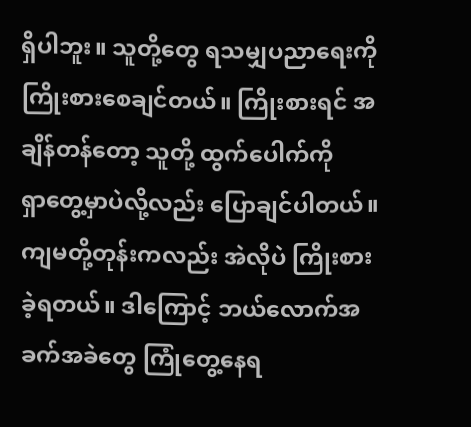ရှိပါဘူး။ သူတို့‌တွေ ရသမျှပညာ‌ရေးကို ကြိုးစား‌စေချင်တယ်။ ကြိုးစားရင် အချိန်တန်‌တော့ သူတို့ ထွက်‌ပေါက်ကို ရှာ‌တွေ့မှာပဲလို့လည်း ‌ပြောချင်ပါတယ်။ ကျမတို့တုန်းကလည်း အဲလိုပဲ ကြိုးစားခဲ့ရတယ်။ ဒါ‌ကြောင့် ဘယ်‌လောက်အခက်အခဲ‌တွေ ကြုံ‌တွေ့‌နေရ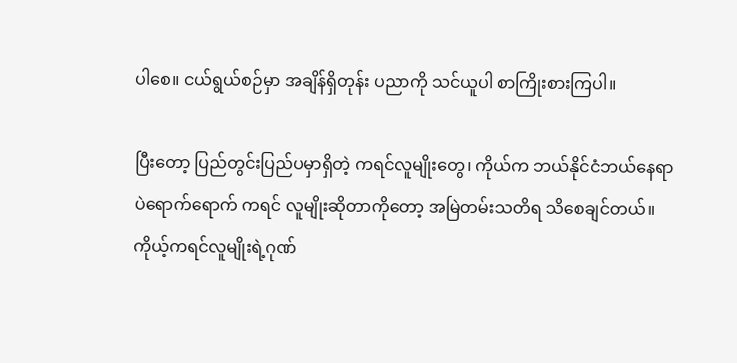ပါ‌စေ။ ငယ်ရွယ်စဉ်မှာ အချိန်ရှိတုန်း ပညာကို သင်ယူပါ စာကြိုးစားကြပါ။

ပြီး‌တော့ ပြည်တွင်းပြည်ပမှာရှိတဲ့ ကရင်လူမျိုး‌တွေ၊ ကိုယ်က ဘယ်နိုင်ငံဘယ်‌နေရာပဲ‌ရောက်‌ရောက် ကရင် လူမျိုးဆိုတာကို‌တော့ အမြဲတမ်းသတိရ သိ‌စေချင်တယ်။ ကိုယ့်ကရင်လူမျိုးရဲ့ဂုဏ်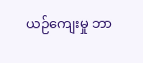ယဉ်‌ကျေးမှု ဘာ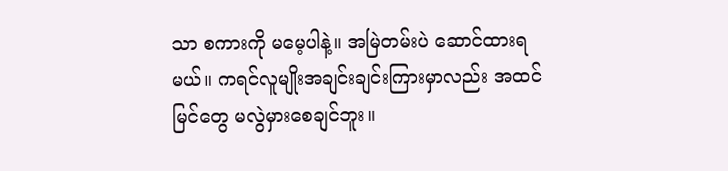သာ စကားကို မ‌မေ့ပါနဲ့။ အမြဲတမ်းပဲ ‌ဆောင်ထားရမယ်။ ကရင်လူမျိုးအချင်းချင်းကြားမှာလည်း အထင်မြင်‌တွေ မလွဲမှား‌စေချင်ဘူး။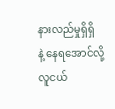နားလည်မှုရှိရှိနဲ့ ‌နေရ‌အောင်လို့ လူငယ်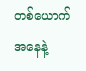တစ်‌ယောက်အ‌နေနဲ့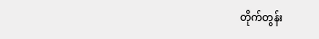တိုက်တွန်း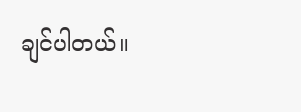ချင်ပါတယ်။